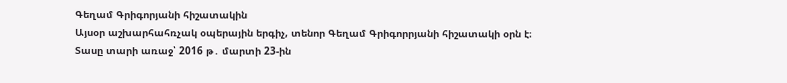Գեղամ Գրիգորյանի հիշատակին
Այսօր աշխարհահռչակ օպերային երգիչ, տենոր Գեղամ Գրիգորրյանի հիշատակի օրն է։
Տասը տարի առաջ՝ 2016 թ․ մարտի 23-ին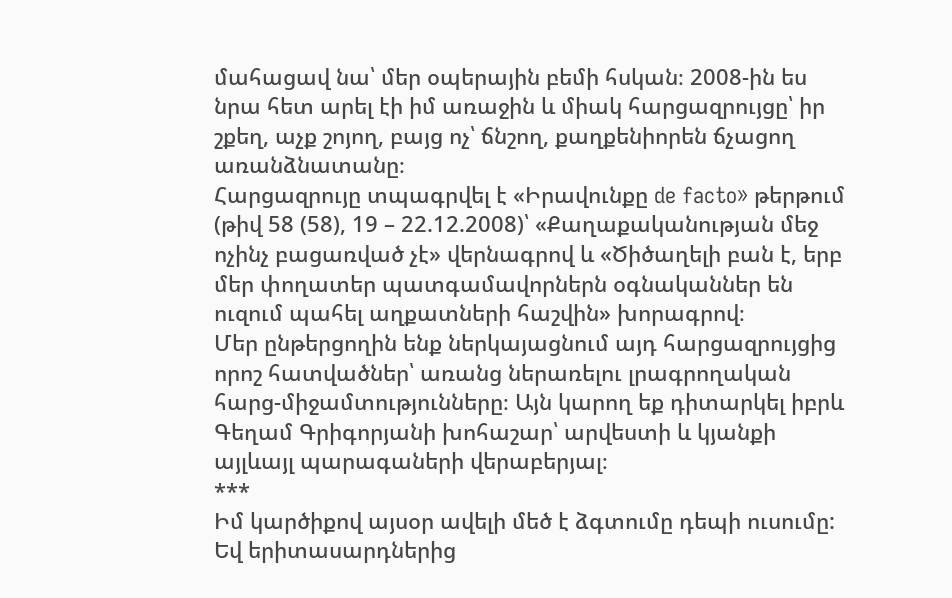մահացավ նա՝ մեր օպերային բեմի հսկան։ 2008-ին ես նրա հետ արել էի իմ առաջին և միակ հարցազրույցը՝ իր շքեղ, աչք շոյող, բայց ոչ՝ ճնշող, քաղքենիորեն ճչացող առանձնատանը։
Հարցազրույը տպագրվել է «Իրավունքը de facto» թերթում (թիվ 58 (58), 19 – 22.12.2008)՝ «Քաղաքականության մեջ ոչինչ բացառված չէ» վերնագրով և «Ծիծաղելի բան է, երբ մեր փողատեր պատգամավորներն օգնականներ են ուզում պահել աղքատների հաշվին» խորագրով։
Մեր ընթերցողին ենք ներկայացնում այդ հարցազրույցից որոշ հատվածներ՝ առանց ներառելու լրագրողական հարց-միջամտությունները։ Այն կարող եք դիտարկել իբրև Գեղամ Գրիգորյանի խոհաշար՝ արվեստի և կյանքի այլևայլ պարագաների վերաբերյալ։
***
Իմ կարծիքով այսօր ավելի մեծ է ձգտումը դեպի ուսումը: Եվ երիտասարդներից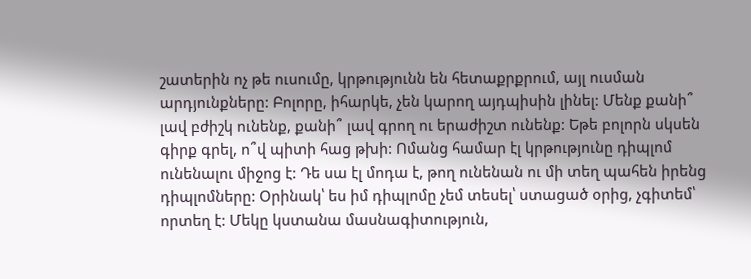շատերին ոչ թե ուսումը, կրթությունն են հետաքրքրում, այլ ուսման արդյունքները: Բոլորը, իհարկե, չեն կարող այդպիսին լինել: Մենք քանի՞ լավ բժիշկ ունենք, քանի՞ լավ գրող ու երաժիշտ ունենք: Եթե բոլորն սկսեն գիրք գրել, ո՞վ պիտի հաց թխի: Ոմանց համար էլ կրթությունը դիպլոմ ունենալու միջոց է: Դե սա էլ մոդա է, թող ունենան ու մի տեղ պահեն իրենց դիպլոմները: Օրինակ՝ ես իմ դիպլոմը չեմ տեսել՝ ստացած օրից, չգիտեմ՝ որտեղ է: Մեկը կստանա մասնագիտություն,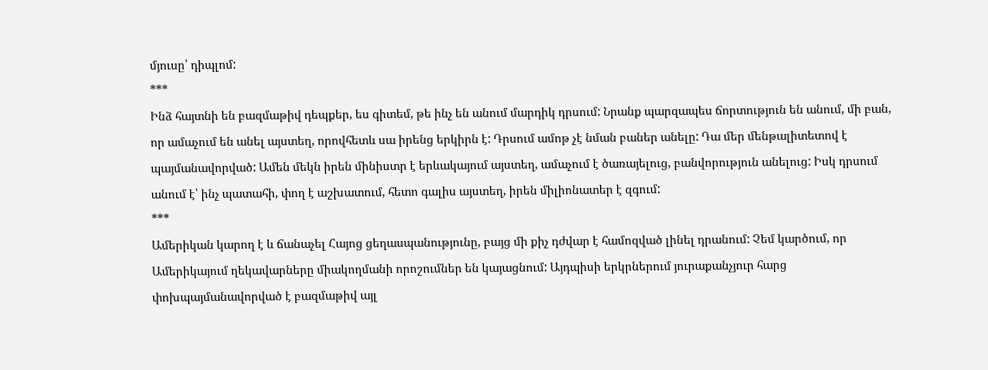մյուսը՝ դիպլոմ:
***
Ինձ հայտնի են բազմաթիվ դեպքեր, ես գիտեմ, թե ինչ են անում մարդիկ դրսում: Նրանք պարզապես ճորտություն են անում, մի բան, որ ամաչում են անել այստեղ, որովհետև սա իրենց երկիրն է: Դրսում ամոթ չէ նման բաներ անելը: Դա մեր մենթալիտետով է պայմանավորված: Ամեն մեկն իրեն մինիստր է երևակայում այստեղ, ամաչում է ծառայելուց, բանվորություն անելուց: Իսկ դրսում անում է՝ ինչ պատահի, փող է աշխատում, հետո գալիս այստեղ, իրեն միլիոնատեր է զգում:
***
Ամերիկան կարող է և ճանաչել Հայոց ցեղասպանությունը, բայց մի քիչ դժվար է համոզված լինել դրանում: Չեմ կարծում, որ Ամերիկայում ղեկավարները միակողմանի որոշումներ են կայացնում: Այդպիսի երկրներում յուրաքանչյուր հարց փոխպայմանավորված է բազմաթիվ այլ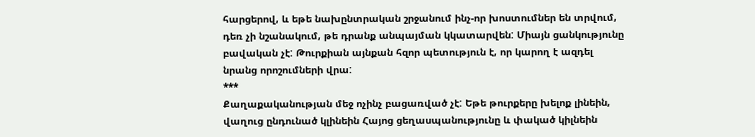հարցերով, և եթե նախընտրական շրջանում ինչ-որ խոստումներ են տրվում, դեռ չի նշանակում, թե դրանք անպայման կկատարվեն: Միայն ցանկությունը բավական չէ: Թուրքիան այնքան հզոր պետություն է, որ կարող է ազդել նրանց որոշումների վրա:
***
Քաղաքականության մեջ ոչինչ բացառված չէ: Եթե թուրքերը խելոք լինեին, վաղուց ընդունած կլինեին Հայոց ցեղասպանությունը և փակած կիլնեին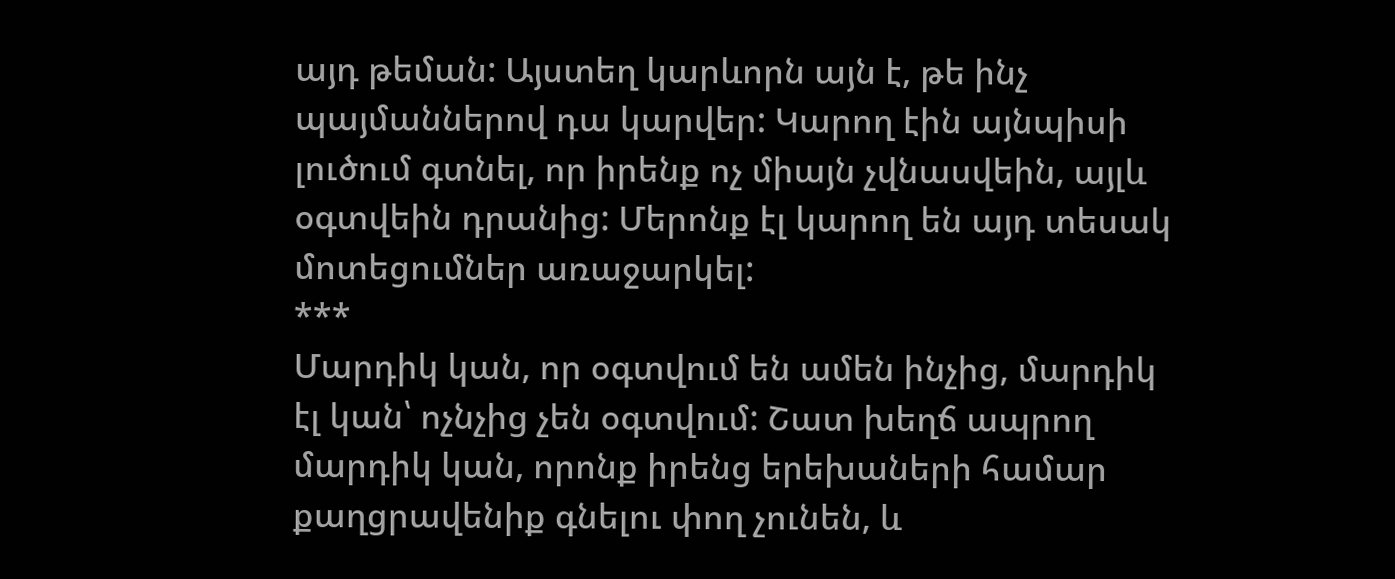այդ թեման: Այստեղ կարևորն այն է, թե ինչ պայմաններով դա կարվեր: Կարող էին այնպիսի լուծում գտնել, որ իրենք ոչ միայն չվնասվեին, այլև օգտվեին դրանից: Մերոնք էլ կարող են այդ տեսակ մոտեցումներ առաջարկել:
***
Մարդիկ կան, որ օգտվում են ամեն ինչից, մարդիկ էլ կան՝ ոչնչից չեն օգտվում: Շատ խեղճ ապրող մարդիկ կան, որոնք իրենց երեխաների համար քաղցրավենիք գնելու փող չունեն, և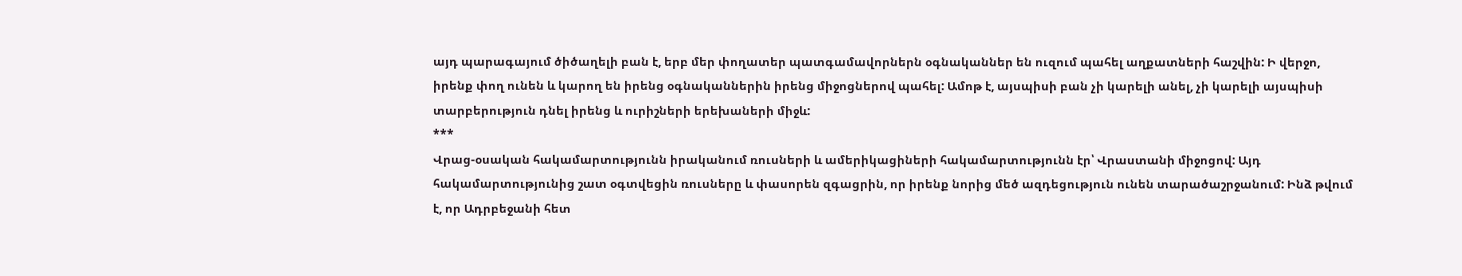այդ պարագայում ծիծաղելի բան է, երբ մեր փողատեր պատգամավորներն օգնականներ են ուզում պահել աղքատների հաշվին: Ի վերջո, իրենք փող ունեն և կարող են իրենց օգնականներին իրենց միջոցներով պահել: Ամոթ է, այսպիսի բան չի կարելի անել, չի կարելի այսպիսի տարբերություն դնել իրենց և ուրիշների երեխաների միջև:
***
Վրաց-օսական հակամարտությունն իրականում ռուսների և ամերիկացիների հակամարտությունն էր՝ Վրաստանի միջոցով: Այդ հակամարտությունից շատ օգտվեցին ռուսները և փասորեն զգացրին, որ իրենք նորից մեծ ազդեցություն ունեն տարածաշրջանում: Ինձ թվում է, որ Ադրբեջանի հետ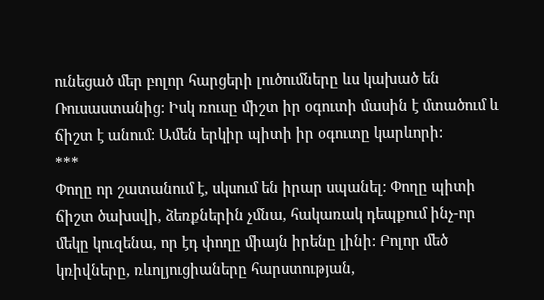ունեցած մեր բոլոր հարցերի լուծումները ևս կախած են Ռուսաստանից: Իսկ ռուսը միշտ իր օգուտի մասին է մտածում և ճիշտ է անում: Ամեն երկիր պիտի իր օգուտը կարևորի:
***
Փողը որ շատանում է, սկսում են իրար սպանել: Փողը պիտի ճիշտ ծախսվի, ձեռքներին չմնա, հակառակ դեպքում ինչ-որ մեկը կուզենա, որ էդ փողը միայն իրենը լինի: Բոլոր մեծ կռիվները, ռևոլյուցիաները հարստության,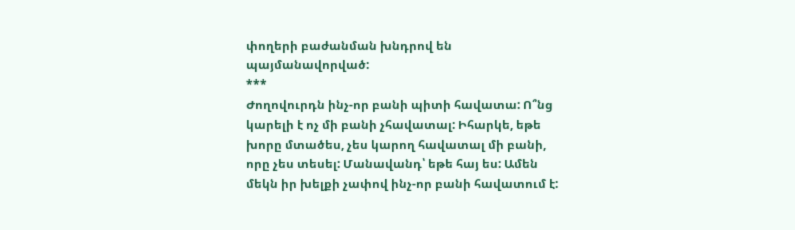փողերի բաժանման խնդրով են պայմանավորված:
***
Ժողովուրդն ինչ-որ բանի պիտի հավատա: Ո՞նց կարելի է ոչ մի բանի չհավատալ: Իհարկե, եթե խորը մտածես, չես կարող հավատալ մի բանի, որը չես տեսել: Մանավանդ՝ եթե հայ ես: Ամեն մեկն իր խելքի չափով ինչ-որ բանի հավատում է: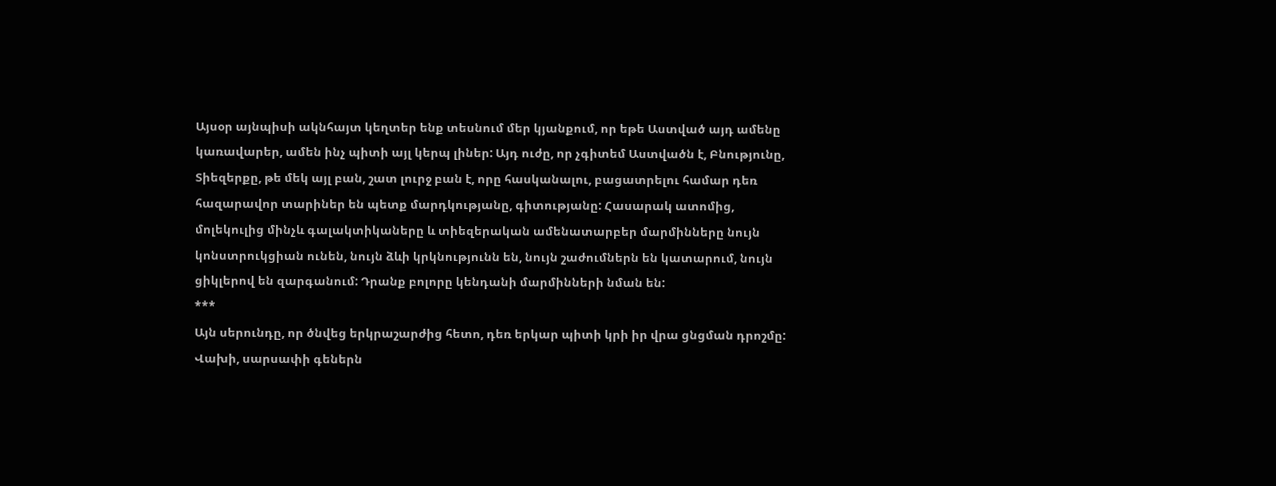Այսօր այնպիսի ակնհայտ կեղտեր ենք տեսնում մեր կյանքում, որ եթե Աստված այդ ամենը կառավարեր, ամեն ինչ պիտի այլ կերպ լիներ: Այդ ուժը, որ չգիտեմ Աստվածն է, Բնությունը, Տիեզերքը, թե մեկ այլ բան, շատ լուրջ բան է, որը հասկանալու, բացատրելու համար դեռ հազարավոր տարիներ են պետք մարդկությանը, գիտությանը: Հասարակ ատոմից, մոլեկուլից մինչև գալակտիկաները և տիեզերական ամենատարբեր մարմինները նույն կոնստրուկցիան ունեն, նույն ձևի կրկնությունն են, նույն շաժումներն են կատարում, նույն ցիկլերով են զարգանում: Դրանք բոլորը կենդանի մարմինների նման են:
***
Այն սերունդը, որ ծնվեց երկրաշարժից հետո, դեռ երկար պիտի կրի իր վրա ցնցման դրոշմը: Վախի, սարսափի գեներն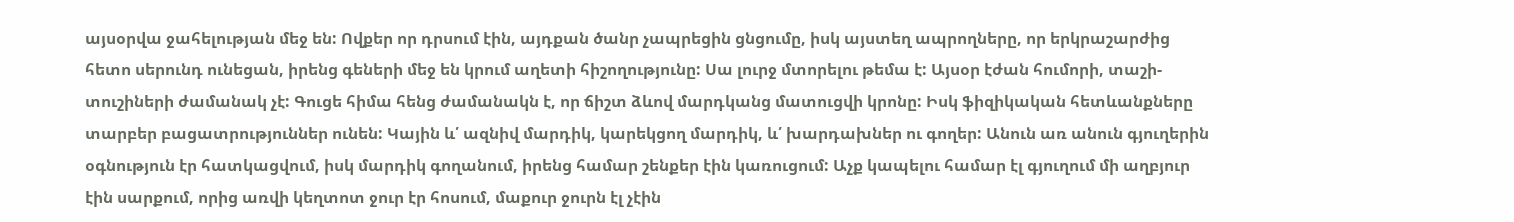այսօրվա ջահելության մեջ են: Ովքեր որ դրսում էին, այդքան ծանր չապրեցին ցնցումը, իսկ այստեղ ապրողները, որ երկրաշարժից հետո սերունդ ունեցան, իրենց գեների մեջ են կրում աղետի հիշողությունը: Սա լուրջ մտորելու թեմա է: Այսօր էժան հումորի, տաշի-տուշիների ժամանակ չէ: Գուցե հիմա հենց ժամանակն է, որ ճիշտ ձևով մարդկանց մատուցվի կրոնը: Իսկ ֆիզիկական հետևանքները տարբեր բացատրություններ ունեն: Կային և՛ ազնիվ մարդիկ, կարեկցող մարդիկ, և՛ խարդախներ ու գողեր: Անուն առ անուն գյուղերին օգնություն էր հատկացվում, իսկ մարդիկ գողանում, իրենց համար շենքեր էին կառուցում: Աչք կապելու համար էլ գյուղում մի աղբյուր էին սարքում, որից առվի կեղտոտ ջուր էր հոսում, մաքուր ջուրն էլ չէին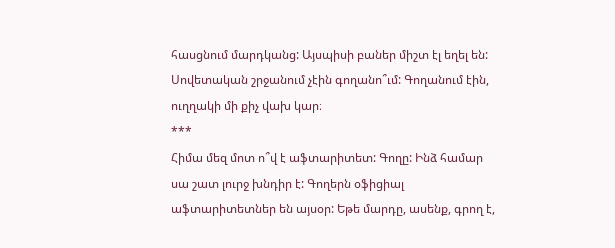հասցնում մարդկանց: Այսպիսի բաներ միշտ էլ եղել են: Սովետական շրջանում չէին գողանո՞ւմ: Գողանում էին, ուղղակի մի քիչ վախ կար։
***
Հիմա մեզ մոտ ո՞վ է աֆտարիտետ: Գողը: Ինձ համար սա շատ լուրջ խնդիր է: Գողերն օֆիցիալ աֆտարիտետներ են այսօր: Եթե մարդը, ասենք, գրող է,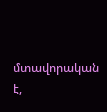մտավորական է,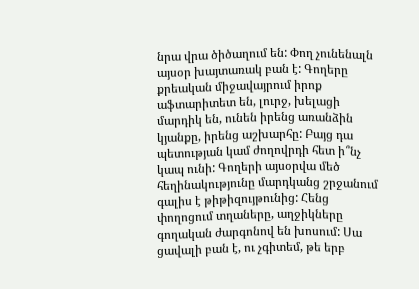նրա վրա ծիծաղում են: Փող չունենալն այսօր խայտառակ բան է: Գողերը քրեական միջավայրում իրոք աֆտարիտետ են, լուրջ, խելացի մարդիկ են, ունեն իրենց առանձին կյանքը, իրենց աշխարհը: Բայց դա պետության կամ ժողովրդի հետ ի՞նչ կապ ունի: Գողերի այսօրվա մեծ հեղինակությունը մարդկանց շրջանում գալիս է թիթիզույթունից: Հենց փողոցում տղաները, աղջիկները գողական ժարգոնով են խոսում: Սա ցավալի բան է, ու չգիտեմ, թե երբ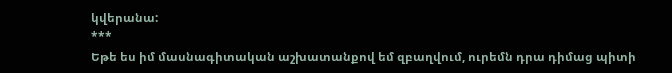կվերանա:
***
Եթե ես իմ մասնագիտական աշխատանքով եմ զբաղվում, ուրեմն դրա դիմաց պիտի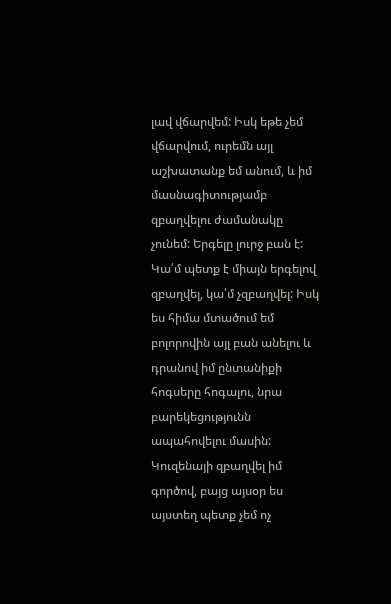լավ վճարվեմ: Իսկ եթե չեմ վճարվում, ուրեմն այլ աշխատանք եմ անում, և իմ մասնագիտությամբ զբաղվելու ժամանակը չունեմ: Երգելը լուրջ բան է: Կա՛մ պետք է միայն երգելով զբաղվել, կա՛մ չզբաղվել: Իսկ ես հիմա մտածում եմ բոլորովին այլ բան անելու և դրանով իմ ընտանիքի հոգսերը հոգալու, նրա բարեկեցությունն ապահովելու մասին: Կուզենայի զբաղվել իմ գործով, բայց այսօր ես այստեղ պետք չեմ ոչ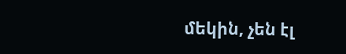մեկին, չեն էլ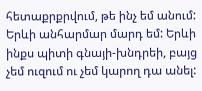հետաքրքրվում, թե ինչ եմ անում: Երևի անհարմար մարդ եմ: Երևի ինքս պիտի գնայի-խնդրեի, բայց չեմ ուզում ու չեմ կարող դա անել: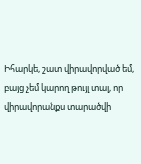Իհարկե, շատ վիրավորված եմ, բայց չեմ կարող թույլ տալ, որ վիրավորանքս տարածվի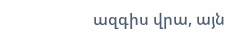ազգիս վրա, այն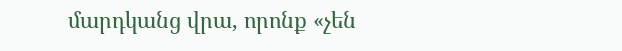մարդկանց վրա, որոնք «չեն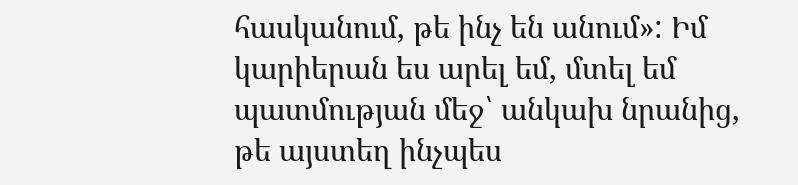հասկանում, թե ինչ են անում»: Իմ կարիերան ես արել եմ, մտել եմ պատմության մեջ՝ անկախ նրանից, թե այստեղ ինչպես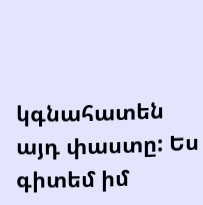կգնահատեն այդ փաստը: Ես գիտեմ իմ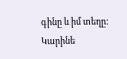գինը և իմ տեղը:
Կարինե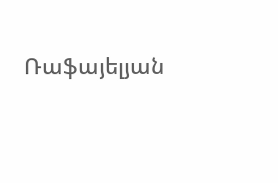Ռաֆայելյան